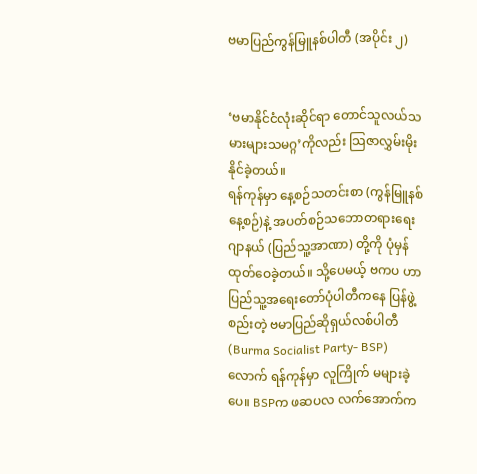ဗမာပြည်ကွန်မြူနစ်ပါတီ (အပိုင်း ၂)


‘ဗမာနိုင်ငံလုံးဆိုင်ရာ တောင်သူလယ်သမားများသမဂ္ဂ’ကိုလည်း သြဇာလွှမ်းမိုးနိုင်ခဲ့တယ်။
ရန်ကုန်မှာ နေ့စဉ်သတင်းစာ (ကွန်မြူနစ်နေ့စဉ်)နဲ့ အပတ်စဉ်သဘောတရားရေးဂျာနယ် (ပြည်သူ့အာဏာ) တို့ကို ပုံမှန်ထုတ်ဝေခဲ့တယ်။ သို့ပေမယ့် ဗကပ ဟာ ပြည်သူ့အရေးတော်ပုံပါတီကနေ ပြန်ဖွဲ့စည်းတဲ့ ဗမာပြည်ဆိုရှယ်လစ်ပါတီ (Burma Socialist Party- BSP)လောက် ရန်ကုန်မှာ လူကြိုက် မများခဲ့ပေ။ BSPက ဖဆပလ လက်အောက်က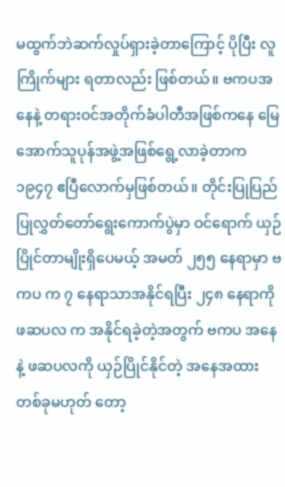မထွက်ဘဲဆက်လှုပ်ရှားခဲ့တာကြောင့် ပိုပြီး လူကြိုက်များ ရတာလည်း ဖြစ်တယ်။ ဗကပအနေနဲ့ တရားဝင်အတိုက်ခံပါတီအဖြစ်ကနေ မြေအောက်သူပုန်အဖွဲ့အဖြစ်ရွေ့လာခဲ့တာက ၁၉၄၇ ဧပြီလောက်မှဖြစ်တယ်။ တိုင်းပြုပြည်ပြုလွှတ်တော်ရွေးကောက်ပွဲမှာ ဝင်ရောက် ယှဉ်ပြိုင်တာမျိုးရှိပေမယ့် အမတ် ၂၅၅ နေရာမှာ ဗကပ က ၇ နေရာသာအနိုင်ရပြီး ၂၄၈ နေရာကို ဖဆပလ က အနိုင်ရခဲ့တဲ့အတွက် ဗကပ အနေနဲ့ ဖဆပလကို ယှဉ်ပြိုင်နိုင်တဲ့ အနေအထားတစ်ခုမဟုတ် တော့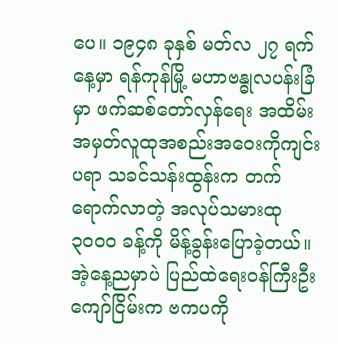ပေ။ ၁၉၄၈ ခုနှစ် မတ်လ ၂၇ ရက်နေ့မှာ ရန်ကုန်မြို့ မဟာဗန္ဓုလပန်းခြံမှာ ဖက်ဆစ်တော်လှန်ရေး အထိမ်းအမှတ်လူထုအစည်းအဝေးကိုကျင်းပရာ သခင်သန်းထွန်းက တက်ရောက်လာတဲ့ အလုပ်သမားထု ၃၀၀၀ ခန့်ကို မိန့်ခွန်းပြောခဲ့တယ်။ အဲ့နေ့ညမှာပဲ ပြည်ထဲရေးဝန်ကြီးဦးကျော်ငြိမ်းက ဗကပကို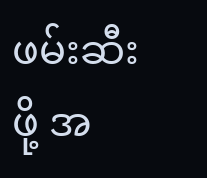ဖမ်းဆီးဖို့ အ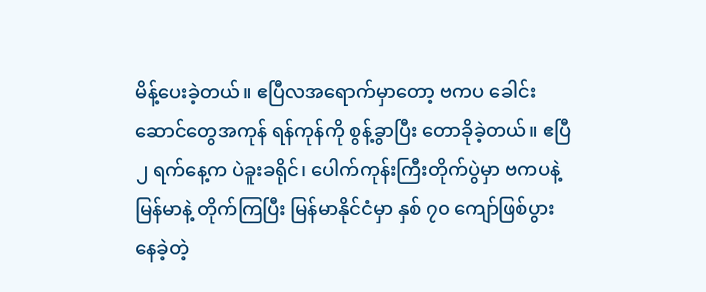မိန့်ပေးခဲ့တယ်။ ဧပြီလအရောက်မှာတော့ ဗကပ ခေါင်းဆောင်တွေအကုန် ရန်ကုန်ကို စွန့်ခွာပြီး တောခိုခဲ့တယ်။ ဧပြီ ၂ ရက်နေ့က ပဲခူးခရိုင်၊ ပေါက်ကုန်းကြီးတိုက်ပွဲမှာ ဗကပနဲ့ မြန်မာနဲ့ တိုက်ကြပြီး မြန်မာနိုင်ငံမှာ နှစ် ၇၀ ကျော်ဖြစ်ပွားနေခဲ့တဲ့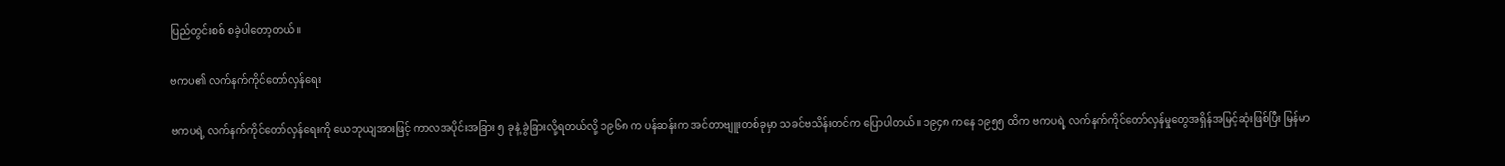ပြည်တွင်းစစ် စခဲ့ပါတော့တယ်။

ဗကပ၏ လက်နက်ကိုင်တော်လှန်ရေး

ဗကပရဲ့ လက်နက်ကိုင်တော်လှန်ရေးကို ယေဘုယျအားဖြင့် ကာလအပိုင်းအခြား ၅ ခုနဲ့ ခွဲခြားလို့ရတယ်လို့ ၁၉၆၈ က ပန်ဆန်းက အင်တာဗျူးတစ်ခုမှာ သခင်ဗသိန်းတင်က ပြောပါတယ်။ ၁၉၄၈ ကနေ ၁၉၅၅ ထိက ဗကပရဲ့ လက်နက်ကိုင်တော်လှန်မှုတွေအရှိန်အမြင့်ဆုံးဖြစ်ပြီး မြန်မာ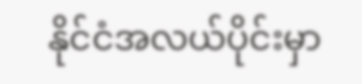နိုင်ငံအလယ်ပိုင်းမှာ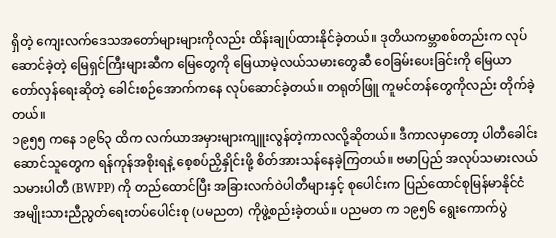ရှိတဲ့ ကျေးလက်ဒေသအတော်များများကိုလည်း ထိန်းချုပ်ထားနိုင်ခဲ့တယ်။ ဒုတိယကမ္ဘာစစ်တည်းက လုပ်ဆောင်ခဲ့တဲ့ မြေရှင်ကြီးများဆီက မြေတွေကို မြေယာမဲ့လယ်သမားတွေဆီ ဝေခြမ်းပေးခြင်းကို မြေယာတော်လှန်ရေးဆိုတဲ့ ခေါင်းစဉ်အောက်ကနေ လုပ်ဆောင်ခဲ့တယ်။ တရုတ်ဖြူ ကူမင်တန်တွေကိုလည်း တိုက်ခဲ့တယ်။
၁၉၅၅ ကနေ ၁၉၆၃ ထိက လက်ယာအမှားများကျူးလွန်တဲ့ကာလလို့ဆိုတယ်။ ဒီကာလမှာတော့ ပါတီခေါင်းဆောင်သူတွေက ရန်ကုန်အစိုးရနဲ့ စေ့စပ်ညှိနှိုင်းဖို့ စိတ်အားသန်နေခဲ့ကြတယ်။ ဗမာပြည် အလုပ်သမားလယ်သမားပါတီ (BWPP) ကို တည်ထောင်ပြီး အခြားလက်ဝဲပါတီများနှင့် စုပေါင်းက ပြည်ထောင်စုမြန်မာနိုင်ငံ အမျိုးသားညီညွတ်ရေးတပ်ပေါင်းစု (ပမညတ) ကိုဖွဲ့စည်းခဲ့တယ်။ ပညမတ က ၁၉၅၆ ရွေးကောက်ပွဲ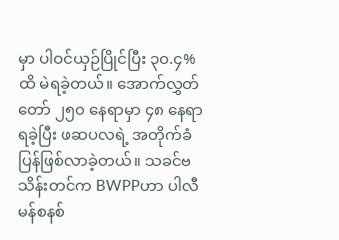မှာ ပါဝင်ယှဉ်ပြိုင်ပြီး ၃၀.၄%ထိ မဲရခဲ့တယ်။ အောက်လွှတ်တော် ၂၅၀ နေရာမှာ ၄၈ နေရာရခဲ့ပြီး ဖဆပလရဲ့ အတိုက်ခံပြန်ဖြစ်လာခဲ့တယ်။ သခင်ဗသိန်းတင်က BWPPဟာ ပါလီမန်စနစ်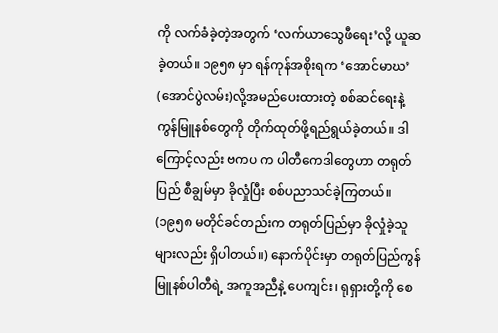ကို လက်ခံခဲ့တဲ့အတွက် ‘လက်ယာသွေဖီရေး’လို့ ယူဆခဲ့တယ်။ ၁၉၅၈ မှာ ရန်ကုန်အစိုးရက ‘အောင်မာဃ’ (အောင်ပွဲလမ်း)လို့အမည်ပေးထားတဲ့ စစ်ဆင်ရေးနဲ့ ကွန်မြူနစ်တွေကို တိုက်ထုတ်ဖို့ရည်ရွယ်ခဲ့တယ်။ ဒါကြောင့်လည်း ဗကပ က ပါတီကေဒါတွေဟာ တရုတ်ပြည် စီချွမ်မှာ ခိုလှုံပြီး စစ်ပညာသင်ခဲ့ကြတယ်။ (၁၉၅၈ မတိုင်ခင်တည်းက တရုတ်ပြည်မှာ ခိုလှုံခဲ့သူများလည်း ရှိပါတယ်။) နောက်ပိုင်းမှာ တရုတ်ပြည်ကွန်မြူနစ်ပါတီရဲ့ အကူအညီနဲ့ ပေကျင်း၊ ရုရှားတို့ကို စေ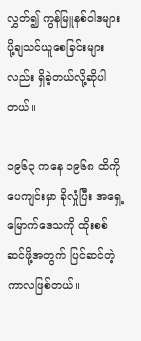လွှတ်၍ ကွန်မြူနစ်ဝါဒများ ပို့ချသင်ယူစေခြင်းများလည်း ရှိခဲ့တယ်လို့ဆိုပါတယ်။

၁၉၆၃ ကနေ ၁၉၆၈ ထိကို ပေကျင်းမှာ ခိုလှုံပြီး အရှေ့မြောက်ဒေသကို ထိုးစစ်ဆင်ဖို့အတွက် ပြင်ဆင်တဲ့ကာလဖြစ်တယ်။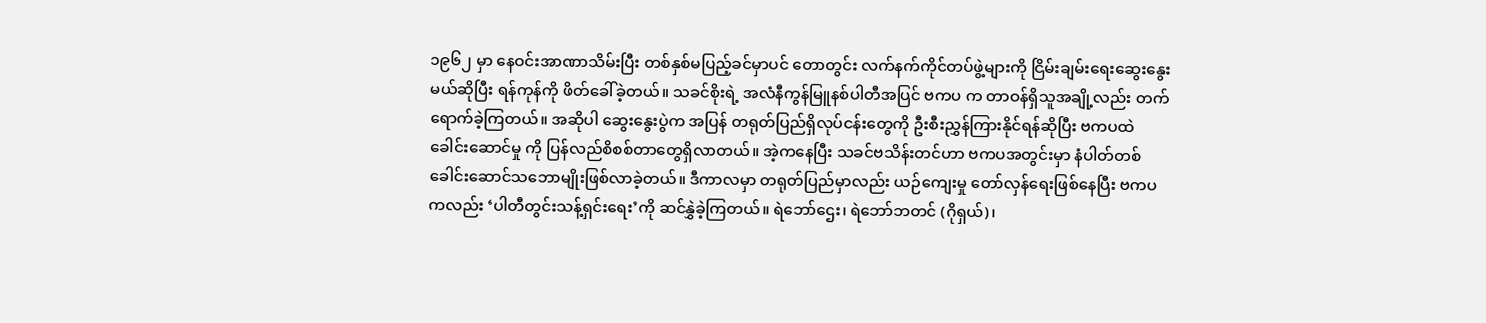၁၉၆၂ မှာ နေဝင်းအာဏာသိမ်းပြီး တစ်နှစ်မပြည့်ခင်မှာပင် တောတွင်း လက်နက်ကိုင်တပ်ဖွဲ့များကို ငြိမ်းချမ်းရေးဆွေးနွေးမယ်ဆိုပြီး ရန်ကုန်ကို ဖိတ်ခေါ်ခဲ့တယ်။ သခင်စိုးရဲ့ အလံနီကွန်မြူနစ်ပါတီအပြင် ဗကပ က တာဝန်ရှိသူအချို့လည်း တက်ရောက်ခဲ့ကြတယ်။ အဆိုပါ ဆွေးနွေးပွဲက အပြန် တရုတ်ပြည်ရှိလုပ်ငန်းတွေကို ဦးစီးညွှန်ကြားနိုင်ရန်ဆိုပြီး ဗကပထဲ ခေါင်းဆောင်မှု ကို ပြန်လည်စိစစ်တာတွေရှိလာတယ်။ အဲ့ကနေပြီး သခင်ဗသိန်းတင်ဟာ ဗကပအတွင်းမှာ နံပါတ်တစ်ခေါင်းဆောင်သဘောမျိုးဖြစ်လာခဲ့တယ်။ ဒီကာလမှာ တရုတ်ပြည်မှာလည်း ယဉ်ကျေးမှု တော်လှန်ရေးဖြစ်နေပြီး ဗကပကလည်း ‘ပါတီတွင်းသန့်ရှင်းရေး’ကို ဆင်နွှဲခဲ့ကြတယ်။ ရဲဘော်ဌေး၊ ရဲဘော်ဘတင် (ဂိုရှယ်)၊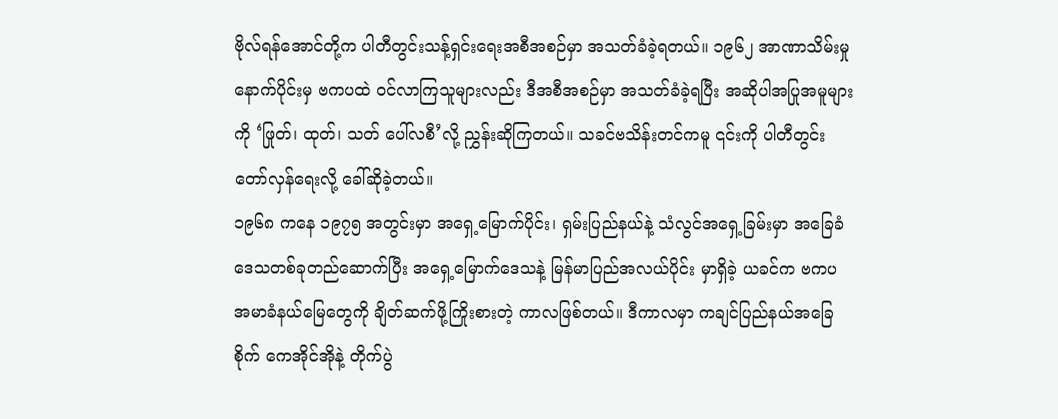ဗိုလ်ရန်အောင်တို့က ပါတီတွင်းသန့်ရှင်းရေးအစီအစဉ်မှာ အသတ်ခံခဲ့ရတယ်။ ၁၉၆၂ အာဏာသိမ်းမှုနောက်ပိုင်းမှ ဗကပထဲ ဝင်လာကြသူများလည်း ဒီအစီအစဉ်မှာ အသတ်ခံခဲ့ရပြီး အဆိုပါအပြုအမူများကို ‘ဖြုတ်၊ ထုတ်၊ သတ် ပေါ်လစီ’လို့ ညွှန်းဆိုကြတယ်။ သခင်ဗသိန်းတင်ကမူ ၎င်းကို ပါတီတွင်းတော်လှန်ရေးလို့ ခေါ်ဆိုခဲ့တယ်။
၁၉၆၈ ကနေ ၁၉၇၅ အတွင်းမှာ အရှေ့မြောက်ပိုင်း၊ ရှမ်းပြည်နယ်နဲ့ သံလွင်အရှေ့ခြမ်းမှာ အခြေခံဒေသတစ်ခုတည်ဆောက်ပြီး အရှေ့မြောက်ဒေသနဲ့ မြန်မာပြည်အလယ်ပိုင်း မှာရှိခဲ့ ယခင်က ဗကပ အမာခံနယ်မြေတွေကို ချိတ်ဆက်ဖို့ကြိုးစားတဲ့ ကာလဖြစ်တယ်။ ဒီကာလမှာ ကချင်ပြည်နယ်အခြေစိုက် ကေအိုင်အိုနဲ့ တိုက်ပွဲ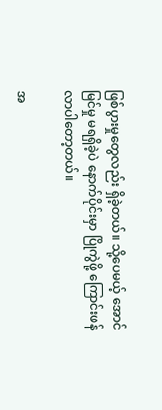ဖြစ်ပွားမှုတွေလည်း ရှိခဲ့တယ်။ သို့ပေမယ့် အောင်မြင်မှု မရရှိခဲ့ပဲ နောက်ပိုင်းမှာ ပြိုကွဲဖို့ ကြောင်းဖန်လာပါတော့တယ်။

အ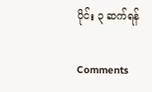ပိုင်း ၃ ဆက်ရန်

Comments